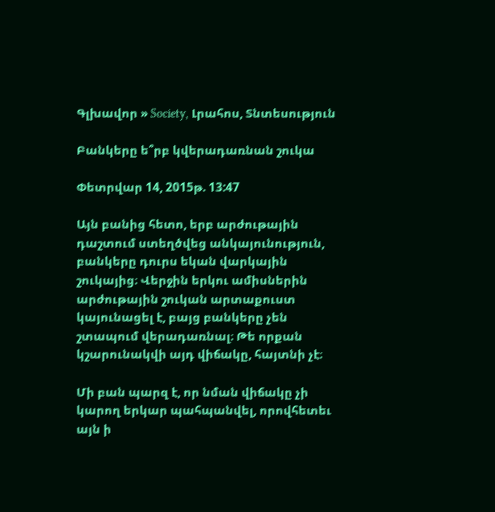Գլխավոր » Society, Լրահոս, Տնտեսություն

Բանկերը ե՞րբ կվերադառնան շուկա

Փետրվար 14, 2015թ. 13:47

Այն բանից հետո, երբ արժութային դաշտում ստեղծվեց անկայունություն, բանկերը դուրս եկան վարկային շուկայից։ Վերջին երկու ամիսներին արժութային շուկան արտաքուստ կայունացել է, բայց բանկերը չեն շտապում վերադառնալ։ Թե որքան կշարունակվի այդ վիճակը, հայտնի չէ։

Մի բան պարզ է, որ նման վիճակը չի կարող երկար պահպանվել, որովհետեւ այն ի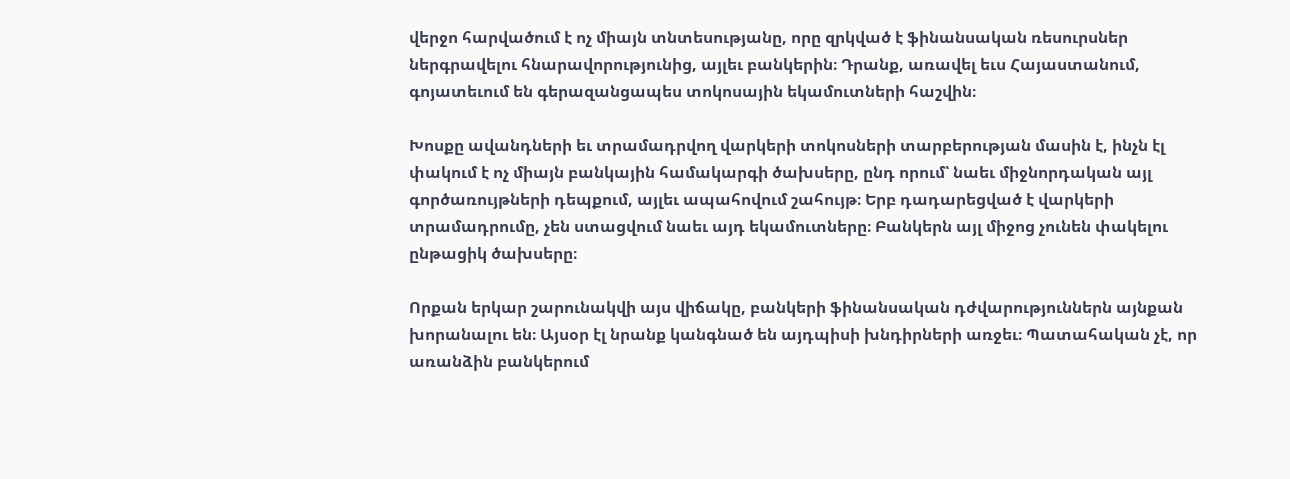վերջո հարվածում է ոչ միայն տնտեսությանը, որը զրկված է ֆինանսական ռեսուրսներ ներգրավելու հնարավորությունից, այլեւ բանկերին։ Դրանք, առավել եւս Հայաստանում, գոյատեւում են գերազանցապես տոկոսային եկամուտների հաշվին։

Խոսքը ավանդների եւ տրամադրվող վարկերի տոկոսների տարբերության մասին է, ինչն էլ փակում է ոչ միայն բանկային համակարգի ծախսերը, ընդ որում՝ նաեւ միջնորդական այլ գործառույթների դեպքում, այլեւ ապահովում շահույթ։ Երբ դադարեցված է վարկերի տրամադրումը, չեն ստացվում նաեւ այդ եկամուտները։ Բանկերն այլ միջոց չունեն փակելու ընթացիկ ծախսերը։

Որքան երկար շարունակվի այս վիճակը, բանկերի ֆինանսական դժվարություններն այնքան խորանալու են։ Այսօր էլ նրանք կանգնած են այդպիսի խնդիրների առջեւ։ Պատահական չէ, որ առանձին բանկերում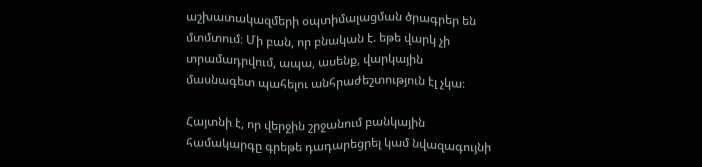աշխատակազմերի օպտիմալացման ծրագրեր են մտմտում։ Մի բան, որ բնական է. եթե վարկ չի տրամադրվում, ապա, ասենք, վարկային մասնագետ պահելու անհրաժեշտություն էլ չկա։

Հայտնի է, որ վերջին շրջանում բանկային համակարգը գրեթե դադարեցրել կամ նվազագույնի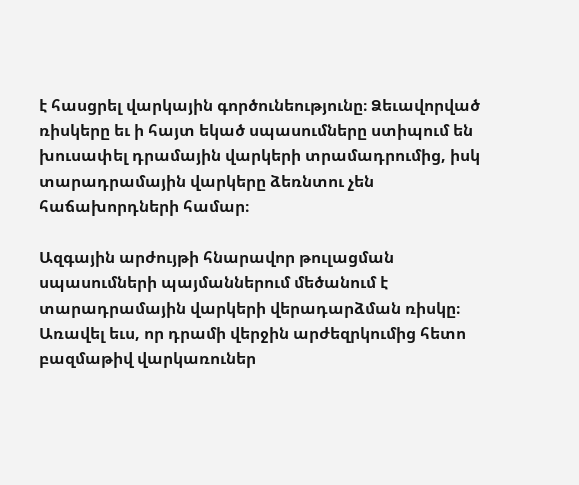է հասցրել վարկային գործունեությունը։ Ձեւավորված ռիսկերը եւ ի հայտ եկած սպասումները ստիպում են խուսափել դրամային վարկերի տրամադրումից, իսկ տարադրամային վարկերը ձեռնտու չեն հաճախորդների համար։

Ազգային արժույթի հնարավոր թուլացման սպասումների պայմաններում մեծանում է տարադրամային վարկերի վերադարձման ռիսկը։ Առավել եւս, որ դրամի վերջին արժեզրկումից հետո բազմաթիվ վարկառուներ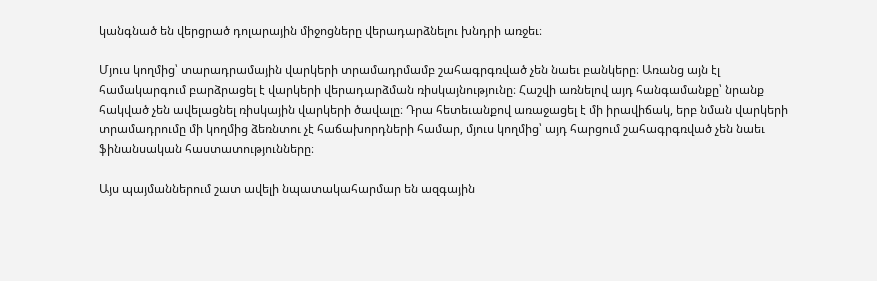կանգնած են վերցրած դոլարային միջոցները վերադարձնելու խնդրի առջեւ։

Մյուս կողմից՝ տարադրամային վարկերի տրամադրմամբ շահագրգռված չեն նաեւ բանկերը։ Առանց այն էլ համակարգում բարձրացել է վարկերի վերադարձման ռիսկայնությունը։ Հաշվի առնելով այդ հանգամանքը՝ նրանք հակված չեն ավելացնել ռիսկային վարկերի ծավալը։ Դրա հետեւանքով առաջացել է մի իրավիճակ, երբ նման վարկերի տրամադրումը մի կողմից ձեռնտու չէ հաճախորդների համար, մյուս կողմից՝ այդ հարցում շահագրգռված չեն նաեւ ֆինանսական հաստատությունները։

Այս պայմաններում շատ ավելի նպատակահարմար են ազգային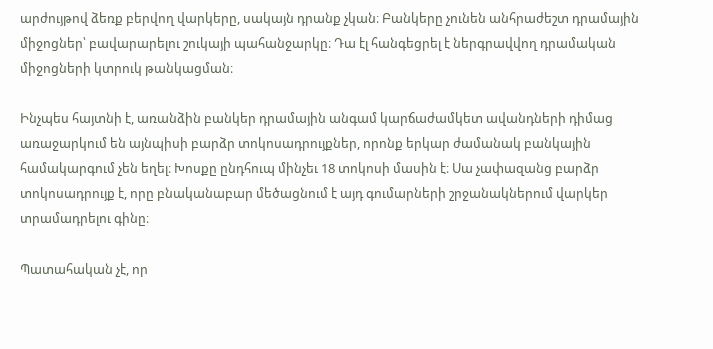արժույթով ձեռք բերվող վարկերը, սակայն դրանք չկան։ Բանկերը չունեն անհրաժեշտ դրամային միջոցներ՝ բավարարելու շուկայի պահանջարկը։ Դա էլ հանգեցրել է ներգրավվող դրամական միջոցների կտրուկ թանկացման։

Ինչպես հայտնի է, առանձին բանկեր դրամային անգամ կարճաժամկետ ավանդների դիմաց առաջարկում են այնպիսի բարձր տոկոսադրույքներ, որոնք երկար ժամանակ բանկային համակարգում չեն եղել։ Խոսքը ընդհուպ մինչեւ 18 տոկոսի մասին է։ Սա չափազանց բարձր տոկոսադրույք է, որը բնականաբար մեծացնում է այդ գումարների շրջանակներում վարկեր տրամադրելու գինը։

Պատահական չէ, որ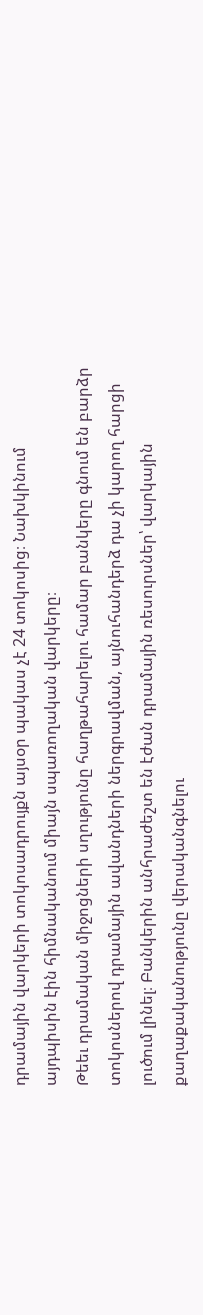դրամային վարկերի տոկոսադրույքն այսօր պակաս չէ 24 տոկոսից։ Նախկինում այդպիսին էին հիմնականում միայն սպառողական վարկերը։
Թեեւ դրամական միջոցների սղությունը հաղթահարելու համար բանկերը գնում են բարձր տոկոսներով դրամային ավանդների ներգրավման, այնուհանդերձ դա չի կարող հարցի լուծում լինել։ Բանկերին անհրաժեշտ են էժան դրամային ռեսուրսներ՝ վարկային քաղաքականությունը վերականգնելու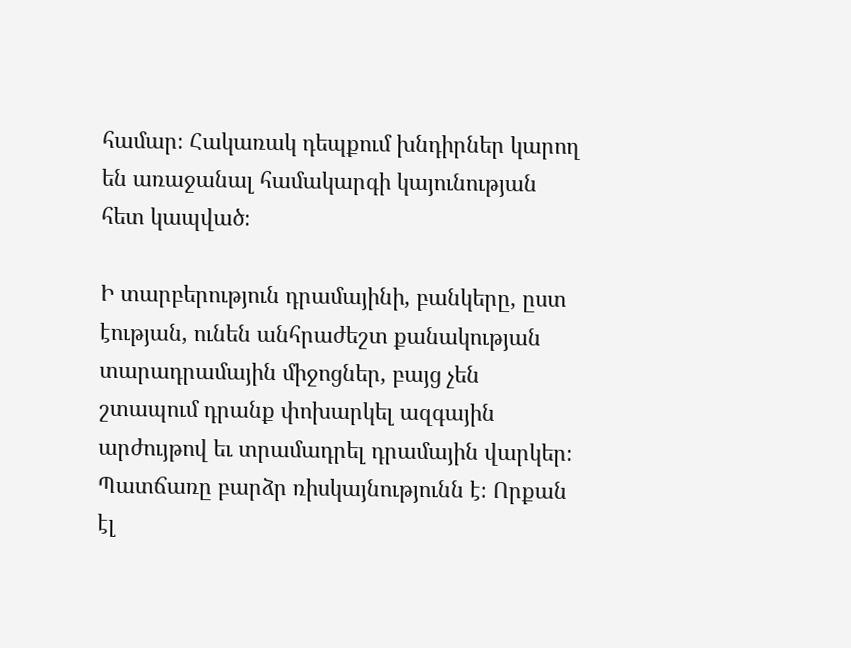համար։ Հակառակ դեպքում խնդիրներ կարող են առաջանալ համակարգի կայունության հետ կապված։

Ի տարբերություն դրամայինի, բանկերը, ըստ էության, ունեն անհրաժեշտ քանակության տարադրամային միջոցներ, բայց չեն շտապում դրանք փոխարկել ազգային արժույթով եւ տրամադրել դրամային վարկեր։ Պատճառը բարձր ռիսկայնությունն է։ Որքան էլ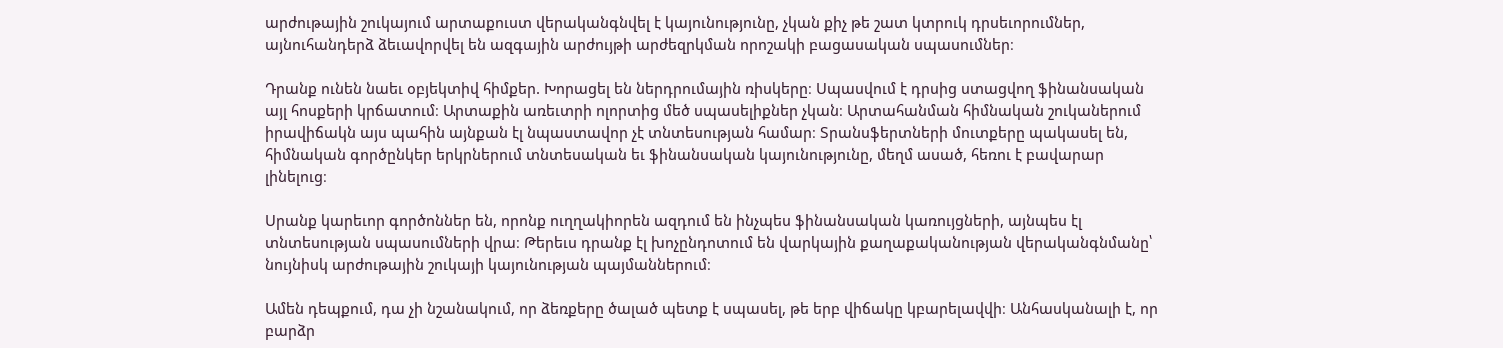արժութային շուկայում արտաքուստ վերականգնվել է կայունությունը, չկան քիչ թե շատ կտրուկ դրսեւորումներ, այնուհանդերձ ձեւավորվել են ազգային արժույթի արժեզրկման որոշակի բացասական սպասումներ։

Դրանք ունեն նաեւ օբյեկտիվ հիմքեր. Խորացել են ներդրումային ռիսկերը։ Սպասվում է դրսից ստացվող ֆինանսական այլ հոսքերի կրճատում։ Արտաքին առեւտրի ոլորտից մեծ սպասելիքներ չկան։ Արտահանման հիմնական շուկաներում իրավիճակն այս պահին այնքան էլ նպաստավոր չէ տնտեսության համար։ Տրանսֆերտների մուտքերը պակասել են, հիմնական գործընկեր երկրներում տնտեսական եւ ֆինանսական կայունությունը, մեղմ ասած, հեռու է բավարար լինելուց։

Սրանք կարեւոր գործոններ են, որոնք ուղղակիորեն ազդում են ինչպես ֆինանսական կառույցների, այնպես էլ տնտեսության սպասումների վրա։ Թերեւս դրանք էլ խոչընդոտում են վարկային քաղաքականության վերականգնմանը՝ նույնիսկ արժութային շուկայի կայունության պայմաններում։

Ամեն դեպքում, դա չի նշանակում, որ ձեռքերը ծալած պետք է սպասել, թե երբ վիճակը կբարելավվի։ Անհասկանալի է, որ բարձր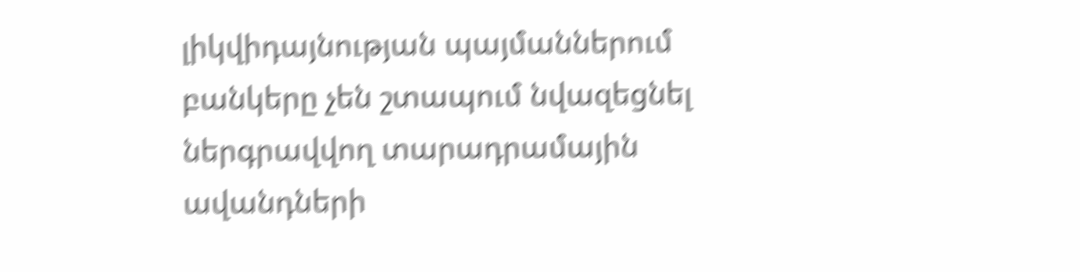լիկվիդայնության պայմաններում բանկերը չեն շտապում նվազեցնել ներգրավվող տարադրամային ավանդների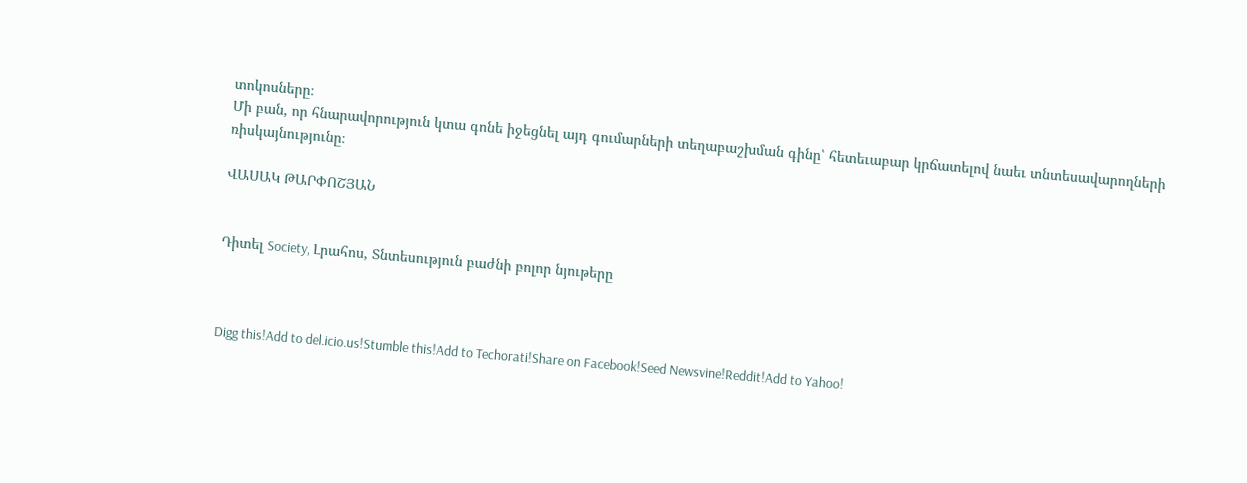տոկոսները։
Մի բան, որ հնարավորություն կտա գոնե իջեցնել այդ գումարների տեղաբաշխման գինը՝ հետեւաբար կրճատելով նաեւ տնտեսավարողների ռիսկայնությունը։

ՎԱՍԱԿ ԹԱՐՓՈՇՅԱՆ


Դիտել Society, Լրահոս, Տնտեսություն բաժնի բոլոր նյութերը



Digg this!Add to del.icio.us!Stumble this!Add to Techorati!Share on Facebook!Seed Newsvine!Reddit!Add to Yahoo!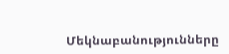Մեկնաբանությունները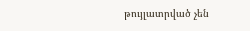թույլատրված չեն